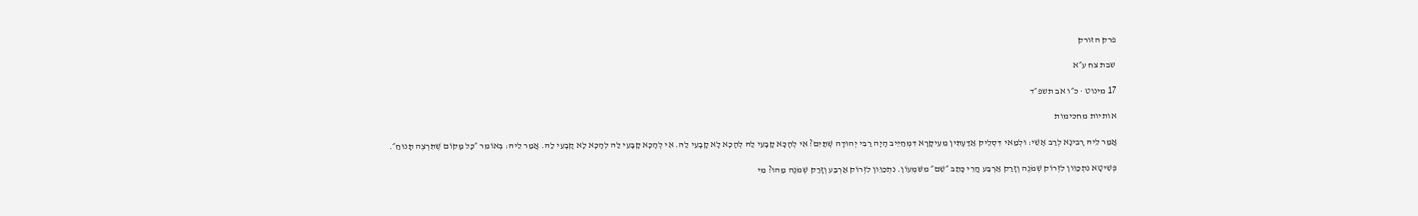פרק הזורק

שבת צח ע״א

17 מינוט · כ״ו אב תשפ״ד

אותיות מחכימות

אֲמַר לֵיהּ רָבִינָא לְרַב אָשֵׁי: וּלְמַאי דִּסְלֵיק אַדַּעְתִּין מֵעִיקָּרָא דִּמְחַיֵּיב הָיָה רַבִּי יְהוּדָה שְׁתַּיִם? אִי לְהָכָא קָבָעֵי לַהּ לְהָכָא לָא קָבָעֵי לַהּ. אִי לְהָכָא קָבָעֵי לַהּ לְהָכָא לָא קָבָעֵי לַהּ. אֲמַר לֵיהּ: בְּאוֹמֵר ״כׇּל מָקוֹם שֶׁתִּרְצֶה תָּנוּחַ״.

פְּשִׁיטָא נִתְכַּוֵּון לִזְרוֹק שְׁמֹנֶה וְזָרַק אַרְבַּע הֲרֵי כָּתַב ״שֵׁם״ מִשִּׁמְעוֹן. נִתְכַּוֵּון לִזְרוֹק אַרְבַּע וְזָרַק שְׁמֹנֶה מַהוּ? מִי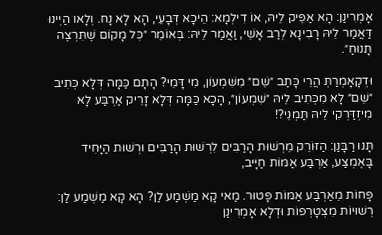אָמְרִינַן: הָא אַפֵּיק לֵיהּ, אוֹ דִילְמָא: הֵיכָא דְּבָעֵי, הָא לָא נָח. וְלָאו הַיְינוּ דַּאֲמַר לֵיהּ רָבִינָא לְרַב אָשֵׁי, וַאֲמַר לֵיהּ: בְּאוֹמֵר ״כׇּל מָקוֹם שֶׁתִּרְצֶה תָּנוּחַ״.

וּדְקָאָמְרַתְּ הֲרֵי כָּתַב ״שֵׁם״ מִשִּׁמְעוֹן, מִי דָּמֵי? הָתָם כַּמָּה דְּלָא כְּתִיב ״שֵׁם״ לָא מִכְּתִיב לֵיהּ ״שִׁמְעוֹן״, הָכָא כַּמָּה דְּלָא זָרֵיק אַרְבַּע לָא מִיזְדַּרְקִי לֵיהּ תַּמְנֵי?!

תָּנוּ רַבָּנַן: הַזּוֹרֵק מֵרְשׁוּת הָרַבִּים לִרְשׁוּת הָרַבִּים וּרְשׁוּת הַיָּחִיד בָּאֶמְצַע, אַרְבַּע אַמּוֹת חַיָּיב,

פָּחוֹת מֵאַרְבַּע אַמּוֹת פָּטוּר. מַאי קָא מַשְׁמַע לַן? הָא קָא מַשְׁמַע לַן: רְשׁוּיוֹת מִצְטָרְפוֹת וּדְלָא אָמְרִינַן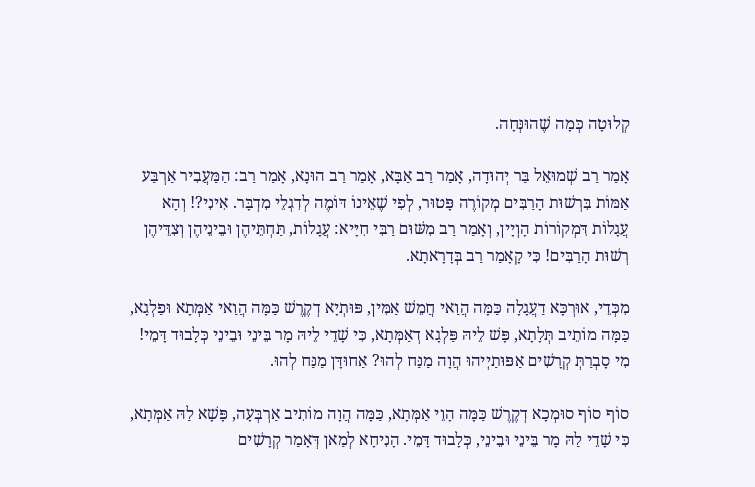קְלוּטָה כְּמָה שֶׁהוּנְּחָה.

אָמַר רַב שְׁמוּאֵל בַּר יְהוּדָה, אָמַר רַב אַבָּא, אָמַר רַב הוּנָא, אָמַר רַב: הַמַּעֲבִיר אַרְבַּע אַמּוֹת בִּרְשׁוּת הָרַבִּים מְקוֹרֶה פָּטוּר, לְפִי שֶׁאֵינוֹ דּוֹמֶה לְדִגְלֵי מִדְבָּר. אִינִי?! וְהָא עֲגָלוֹת דִּמְקוֹרוֹת הָוְיָין, וְאָמַר רַב מִשּׁוּם רַבִּי חִיָּיא: עֲגָלוֹת, תַּחְתֵּיהֶן וּבֵינֵיהֶן וְצִדֵּיהֶן רְשׁוּת הָרַבִּים! כִּי קָאָמַר רַב בְּדָרָאתָא.

מִכְּדֵי, אוּרְכָּא דַעֲגָלָה כַּמָּה הֲוַאי חֲמֵשׁ אַמִּין, פּוּתְיָא דְקֶרֶשׁ כַּמָּה הֲוַאי אַמְּתָא וּפַלְגָא, כַּמָּה מוֹתֵיב תְּלָתָא, פָּשׁ לֵיהּ פַּלְגָא דְאַמְּתָא, כִּי שָׁדֵי לֵיהּ מָר בֵּינֵי וּבֵינֵי כְּלָבוּד דָּמֵי! מִי סָבְרַתְּ קְרָשִׁים אַפּוּתַיְיהוּ הֲוָה מַנַּח לְהוּ? אַחוּדָּן מַנַּח לְהוּ.

סוֹף סוֹף סוּמְכָא דְקֶרֶשׁ כַּמָּה הָוֵי אַמְּתָא, כַּמָּה הֲוָה מוֹתִיב אַרְבְּעָה, פָּשָׁא לַהּ אַמְּתָא, כִּי שָׁדֵי לַהּ מָר בֵּינֵי וּבֵינֵי, כְּלָבוּד דָּמֵי. הָנִיחָא לְמַאן דְּאָמַר קְרָשִׁים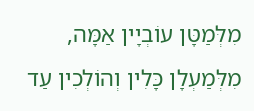מִלְּמַטָּן עוֹבְיָין אַמָּה, מִלְּמַעְלָן כָּלִין וְהוֹלְכִין עַד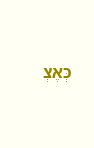כְּאֶצְ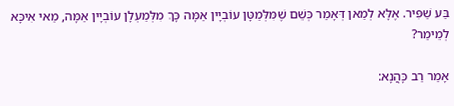בַּע שַׁפִּיר. אֶלָּא לְמַאן דְּאָמַר כְּשֵׁם שֶׁמִּלְּמַטָּן עוֹבְיָין אַמָּה כָּךְ מִלְּמַעְלָן עוֹבְיָין אַמָּה, מַאי אִיכָּא לְמֵימַר?

אָמַר רַב כָּהֲנָא: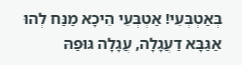בְּאַטְבְּעֵי! אַטְבְּעֵי הֵיכָא מַנַּח לְהוּ אַגַּבָּא דַעֲגָלָה, עֲגָלָה גּוּפַהּ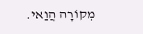מְקוֹרָה הֲוַאי.